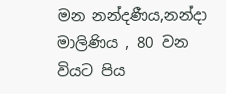මන නන්දණීය,නන්දා මාලිණිය , 80 වන වියට පිය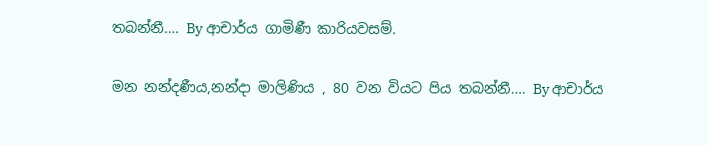තබන්නී…. By ආචාර්ය ගාමිණී කාරියවසම්.

මන නන්දණීය,නන්දා මාලිණිය , 80 වන වියට පිය තබන්නී…. By ආචාර්ය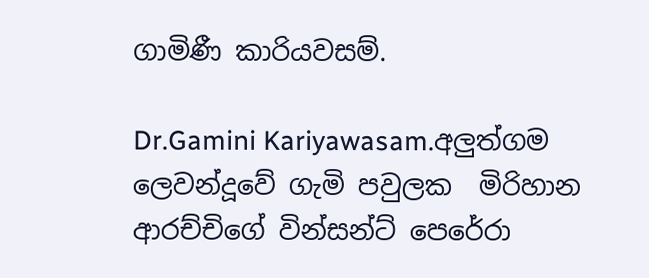ගාමිණී කාරියවසම්.

Dr.Gamini Kariyawasam.අලුත්ගම ලෙවන්දූවේ ගැමි පවුලක  මිරිහාන ආරච්චිගේ වින්සන්ට් පෙරේරා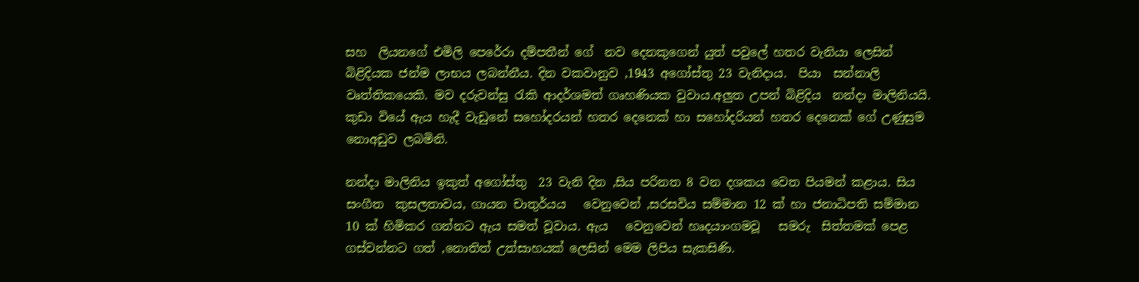සහ  ලියනගේ එමිලි පෙරේරා දම්පතීන් ගේ  නව දෙනකු‍ගෙන් යුත් පවුලේ හතර වැනියා ලෙසින් බිළිදියක ජන්ම ලාභය ලබන්නීය. දින වකවානුව ,1943 අගෝස්තු 23 වැනිදාය.  පියා  සන්නාලි වෘත්තිකයෙකි. මව දරුවන්සු රැකි ආදර්ශමත් ගෘහණියක වුවාය.අලුත උපන් බිළිදිය  නන්දා මාලිනියයි. කුඩා වියේ ඇය හැදී වැඩුනේ සහෝදරයන් හතර දෙනෙක් හා සහෝදරියන් හතර දෙනෙක් ගේ උණුසුම නොඅඩුව ලබමිනි.

නන්දා මාලිනිය ඉකුත් අගෝස්තු  23 වැනි දින ,සිය පරිනත 8 වන දශකය වෙත පියමන් කළාය. සිය සංගීත  කුසලතාවය, ගායන චාතුර්යය   වෙනුවෙන් ,සරසවිය සම්මාන 12 ක් හා ජනාධිපති සම්මාන 10 ක් හිමිකර ගන්නට ඇය සමත් වූවාය. ඇය   වෙනුවෙන් හෘදයාංගමවූ   සමරු  සිත්තමක් පෙළ ගස්වන්නට ගත් ,නොතිත් උත්සාහයක් ලෙසින් මෙම ලිපිය සැකසිණි.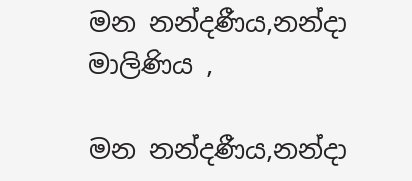මන නන්දණීය,නන්දා මාලිණිය ,

මන නන්දණීය,නන්දා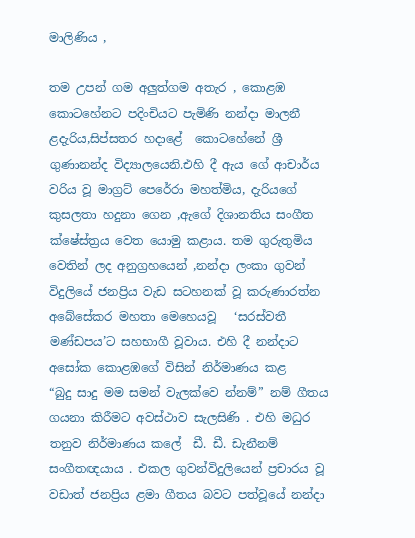මාලිණිය ,

තම උපන් ගම අලුත්ගම අතැර , කොළඹ කොටහේනට පදිංචියට පැමිණි නන්දා මාලනී ළදැරිය,සිප්සතර හදාළේ  කොටහේනේ ශ්‍රී ගුණානන්ද විද්‍යාලයෙනි.එහි දී ඇය ගේ ආචාර්ය වරිය වූ මාග්‍රට් පෙරේරා මහත්මිය, දැරියගේ කුසලතා හදුනා ගෙන ,ඇගේ දිශානතිය සංගීත ක්ෂේස්ත්‍රය වෙත යොමු කළාය. තම ගුරුතුමිය වෙතින් ලද අනුග්‍රහයෙන් ,නන්දා ලංකා ගුවන් විදුලියේ ජනප්‍රිය වැඩ සටහනක් වූ කරුණාරත්න අබේසේකර මහතා මෙහෙයවූ   ‘සරස්වතී මණ්ඩපය’ට සහභාගී වූවාය. එහි දී නන්දාට අසෝක කොළඹගේ විසින් නිර්මාණය කළ    “බුදු සාදු මම සමන් වැලක්වෙ න්නම්” නම් ගීතය ගයනා කිරීමට අවස්ථාව සැලසිණි . එහි මධුර  තනුව නිර්මාණය කලේ  ඩී. ඩී. ඩැනීනම් සංගීතඥයාය . එකල ගුවන්විදුලියෙන් ප්‍රචාරය වූ වඩාත් ජනප්‍රිය ළමා ගීතය බවට පත්වූයේ නන්දා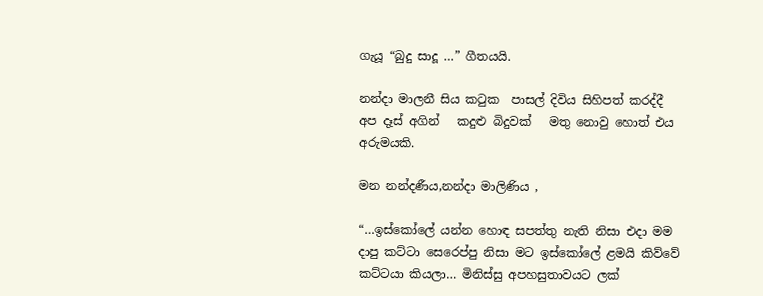ගැයූ “බුදු සාදූ …” ගීතයයි.

නන්දා මාලනී සිය කටුක  පාසල් දිවිය සිහිපත් කරද්දී  අප දෑස් අගින්   කදුළු බිදුවක්   මතු නොවු හොත් එය  අරුමයකි.

මන නන්දණීය,නන්දා මාලිණිය ,

“…ඉස්කෝලේ යන්න හොඳ සපත්තු නැති නිසා එදා මම දාපු කට්ටා සෙරෙප්පු නිසා මට ඉස්කෝලේ ළමයි කිව්වේ කට්ටයා කියලා… මිනිස්සු අපහසුතාවයට ලක්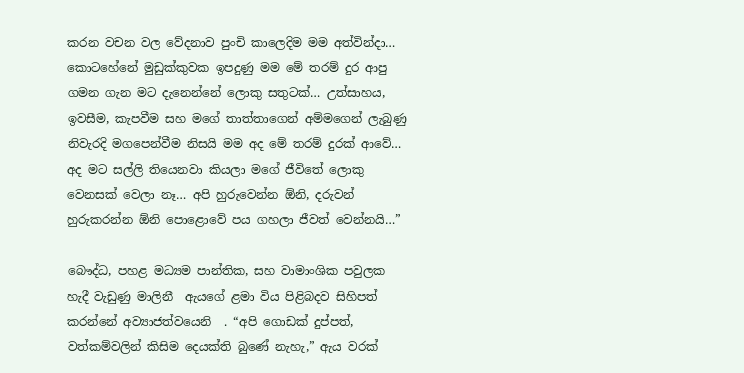කරන වචන වල වේදනාව පුංචි කාලෙදිම මම අත්වින්දා… කොටහේනේ මුඩුක්කුවක ඉපදුණු මම මේ තරම් දුර ආපු ගමන ගැන මට දැනෙන්නේ ලොකු සතුටක්… උත්සාහය, ඉවසීම, කැපවීම සහ මගේ තාත්තාගෙන් අම්මගෙන් ලැබුණු නිවැරදි මගපෙන්වීම නිසයි මම අද මේ තරම් දුරක් ආවේ… අද මට සල්ලි තියෙනවා කියලා මගේ ජීවිතේ ලොකු වෙනසක් වෙලා නෑ… අපි හුරුවෙන්න ඕනි, දරුවන් හුරුකරන්න ඕනි පොළොවේ පය ගහලා ජීවත් වෙන්නයි…”

බෞද්ධ, පහළ මධ්‍යම පාන්තික, සහ වාමාංශික පවුලක හැදී වැඩුණු මාලිනී  ඇයගේ ළමා විය පිළිබදව සිහිපත් කරන්නේ අව්‍යාජත්වයෙනි  . “අපි ගොඩක් දුප්පත්, වත්කම්වලින් කිසිම දෙයක්ති බුණේ නැහැ,” ඇය වරක්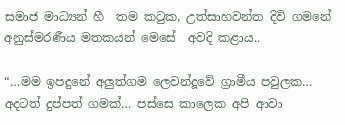සමාජ මාධ්‍යන් හී  තම කටුක, උත්සාහවන්ත දිවි ගමනේ අනුස්මරණීය මතකයන් මෙසේ  අවදි කළාය..

“…මම ඉපදුනේ අලුත්ගම ලෙවන්දූවේ ග්‍රාමීය පවුලක… අදටත් දුප්පත් ගමක්… පස්සෙ කාලෙක අපි ආවා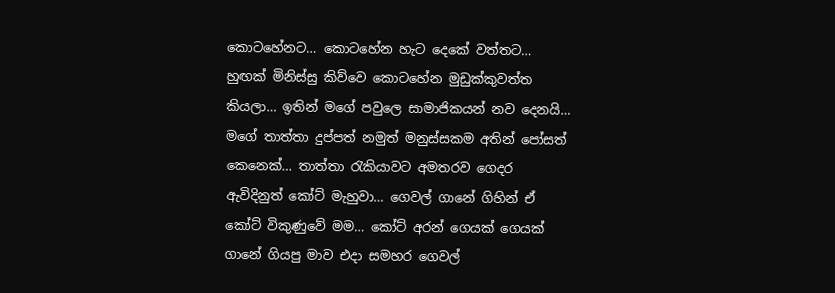කොටහේනට… කොටහේන හැට දෙකේ වත්තට… හුඟක් මිනිස්සු කිව්වෙ කොටහේන මුඩුක්කුවත්ත කියලා… ඉතින් මගේ පවුලෙ සාමාජිකයන් නව දෙනයි… මගේ තාත්තා දුප්පත් නමුත් මනුස්සකම අතින් පෝසත් කෙනෙක්… තාත්තා රැකියාවට අමතරව ගෙදර ඇවිදිනුත් කෝට් මැහුවා… ගෙවල් ගානේ ගිහින් ඒ කෝට් විකුණුවේ මම… කෝට් අරන් ගෙයක් ගෙයක් ගානේ ගියපු මාව එදා සමහර ගෙවල්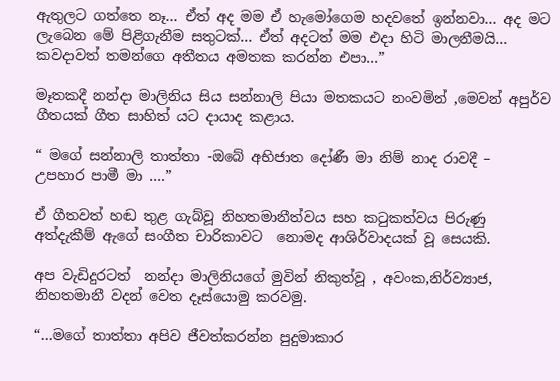ඇතුලට ගත්තෙ නෑ… ඒත් අද මම ඒ හැමෝගෙම හදවතේ ඉන්නවා… අද මට ලැබෙන මේ පිළිගැනීම සතුටක්… ඒත් අදටත් මම එදා හිටි මාලනීමයි… කවදාවත් තමන්ගෙ අතීතය අමතක කරන්න එපා…”

මෑතකදී නන්දා මාලිනිය සිය සන්නාලි පියා මතකයට නංවමින් ,මෙවන් අපුර්ව ගීතයක් ගීත සාහිත්‍ යට දායාද කළාය.

“ මගේ සන්නාලි තාත්තා -ඔබේ අභිජාත දෝණී මා නිම් නාද රාවදී –    උපහාර පාමී මා ….”

ඒ ගීතවත් හඬ තුළ ගැබ්වූ නිහතමානීත්වය සහ කටුකත්වය පිරුණු අත්දැකීම් ඇගේ සංගීත චාරිකාවට  නොමද ආශිර්වාදයක් වූ සෙයකි.

අප වැඩිදුරටත්  නන්දා මාලිනියගේ මුවින් නිකුත්වූ , අවංක,නිර්ව්‍යාජ, නිහතමානී වදන් වෙත දෑස්යොමු කරවමු.

“…මගේ තාත්තා අපිව ජීවත්කරන්න පුදුමාකාර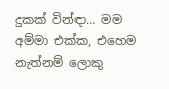දුකක් වින්ඳා… මම අම්මා එක්ක, එහෙම නැත්නම් ලොකු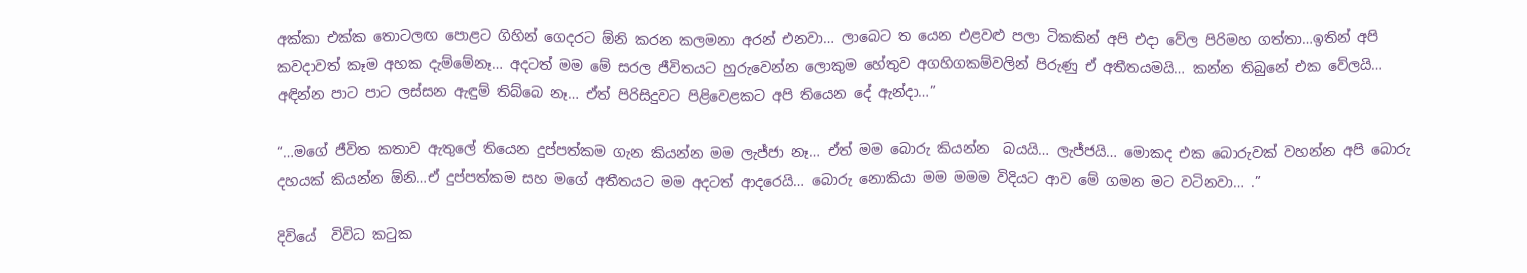අක්කා එක්ක තොටලඟ පොළට ගිහින් ගෙදරට ඕනි කරන කලමනා අරන් එනවා… ලාබෙට ත යෙන එළවළු පලා ටිකකින් අපි එදා වේල පිරිමහ ගත්තා…ඉතින් අපි කවදාවත් කෑම අහක දැම්මේනෑ… අදටත් මම මේ සරල ජීවිතයට හුරුවෙන්න ලොකුම හේතුව අගහිගකම්වලින් පිරුණු ඒ අතීතයමයි… කන්න තිබුනේ එක වේලයි… අඳින්න පාට පාට ලස්සන ඇඳුම් තිබ්බෙ නෑ… ඒත් පිරිසිදුවට පිළිවෙළකට අපි තියෙන දේ ඇන්දා…”

“…මගේ ජීවිත කතාව ඇතුලේ තියෙන දුප්පත්කම ගැන කියන්න මම ලැජ්ජා නෑ… ඒත් මම බොරු කියන්න  බයයි… ලැජ්ජයි… මොකද එක බොරුවක් වහන්න අපි බොරු දහයක් කියන්න ඕනි…ඒ දුප්පත්කම සහ මගේ අතීතයට මම අදටත් ආදරෙයි… බොරු නොකියා මම මමම විදියට ආව මේ ගමන මට වටිනවා… .”

දිවියේ  විවිධ කටුක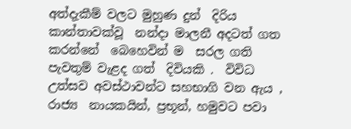අත්දැකීම් වලට මුහුණ දුන්  දිරිය කාන්තාවක්වූ  නන්දා මාලනී අදටත් ගත කරන්නේ  බෙහෙවින් ම  සරල ගති පැවතුම් වැළද ගත්  දිවියකි .  විවිධ උත්සව අවස්ථාවන්ට සහභාගි වන ඇය , රාජ්‍ය  නායකයින්, ප්‍රභූන්, හමුවට පවා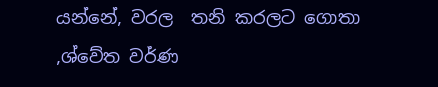යන්නේ, වරල  තනි කරලට ගොතා ,ශ්වේත වර්ණ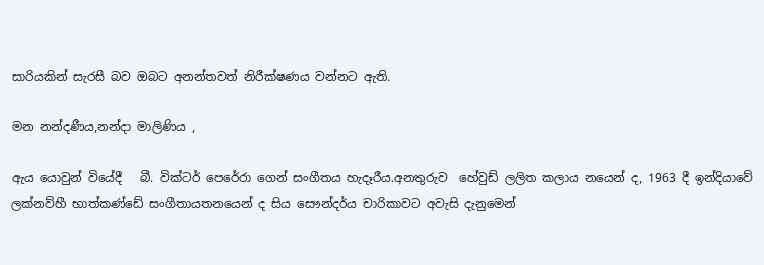සාරියකින් සැරසී බව ඔබට අනන්තවත් නිරීක්ෂණය වන්නට ඇති.

මන නන්දණීය,නන්දා මාලිණිය ,

ඇය යොවුන් වියේදී   බී. වික්ටර් ‍පෙරේරා ගෙන් සංගීතය හැදෑරීය.අනතුරුව  හේවුඩ් ලලිත කලාය නයෙන් ද, 1963 දී ඉන්දියාවේ ලක්නව්හී භාත්කණ්ඩේ සංගීතායතනයෙන් ද සිය සෞන්දර්ය චාරිකාවට අවැසි දැනුමෙන්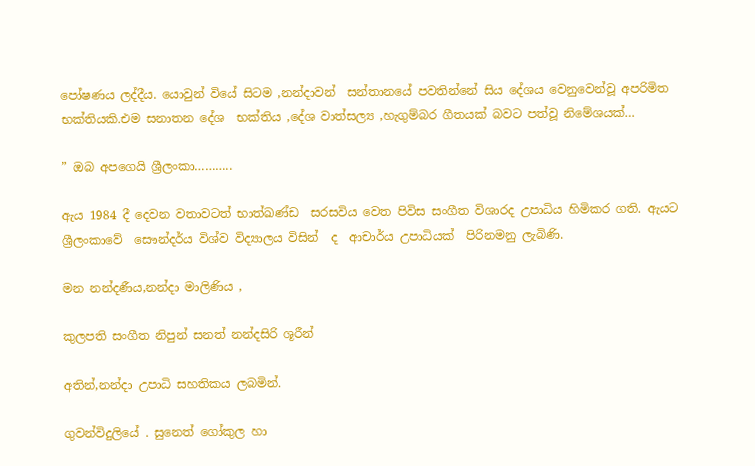පෝෂණය ලද්දීය. යොවුන් වියේ සිටම ,නන්දාවන්  සන්තානයේ පවතින්නේ සිය දේශය වෙනුවෙන්වූ අපරිමිත භක්තියකි.එම සනාතන දේශ  භක්තිය ,දේශ වාත්සල්‍ය ,හැගුම්බර ගීතයක් බවට පත්වූ නිමේශයක්…

” ඔබ අපගෙයි ශ්‍රීලංකා………..

ඇය 1984 දී දෙවන වතාවටත් භාත්ඛණ්ඩ  සරසවිය වෙත පිවිස සංගීත විශාරද උපාධිය හිමිකර ගති. ඇයට  ශ්‍රීලංකාවේ  සෞන්දර්ය විශ්ව විද්‍යාලය විසින්  ද  ආචාර්ය උපාධියක්  පිරිනමනු ලැබිණි.

මන නන්දණීය,නන්දා මාලිණිය ,

කුලපති සංගීත නිපුන් සනත් නන්දසිරි ශූරීන්

අතින්,නන්දා උපාධි සහතිකය ලබමින්.

ගුවන්විදුලියේ . සුනෙත් ගෝකුල හා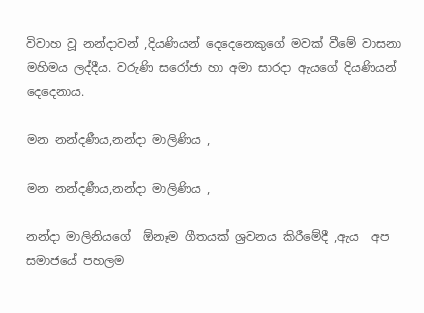විවාහ වූ නන්දාවන් ,දියණියන් දෙදෙනෙකුගේ මවක් වීමේ වාසනා මහිමය ලද්දීය. වරුණි සරෝජා හා අමා සාරදා ඇයගේ දියණියන් දෙදෙනාය.

මන නන්දණීය,නන්දා මාලිණිය ,

මන නන්දණීය,නන්දා මාලිණිය ,

නන්දා මාලිනියගේ  ඕනෑම ගීතයක් ශ්‍රවනය කිරීමේදී ,ඇය  අප  සමාජයේ පහලම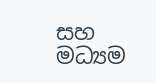සහ මධ්‍යම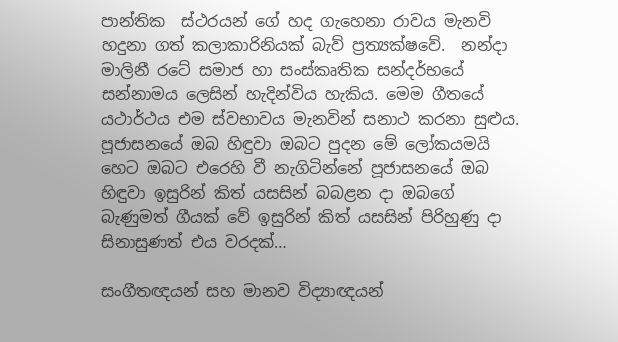පාන්තික  ස්ථරයන් ගේ හද ගැහෙනා රාවය මැනවි හදුනා ගත් කලාකාරිනියක් බැව් ප්‍රත්‍යක්ෂවේ.  නන්දා මාලිනී රටේ සමාජ හා සංස්කෘතික සන්දර්භයේ සන්නාමය ලෙසින් හැදින්විය හැකිය. මෙම ගීතයේ යථාර්ථය එම ස්වභාවය මැනවින් සනාථ කරනා සුළුය. පූජාසනයේ ඔබ හිඳුවා ඔබට පුදන මේ ලෝකයමයි හෙට ඔබට එරෙහි වී නැගිටින්නේ පූජාසනයේ ඔබ හිඳුවා ඉසුරින් කිත් යසසින් බබළන දා ඔබගේ බැණුමත් ගීයක් වේ ඉසුරින් කිත් යසසින් පිරිහුණු දා සිනාසුණත් එය වරදක්…

සංගීතඥයන් සහ මානව විද්‍යාඥයන්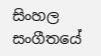සිංහල සංගීතයේ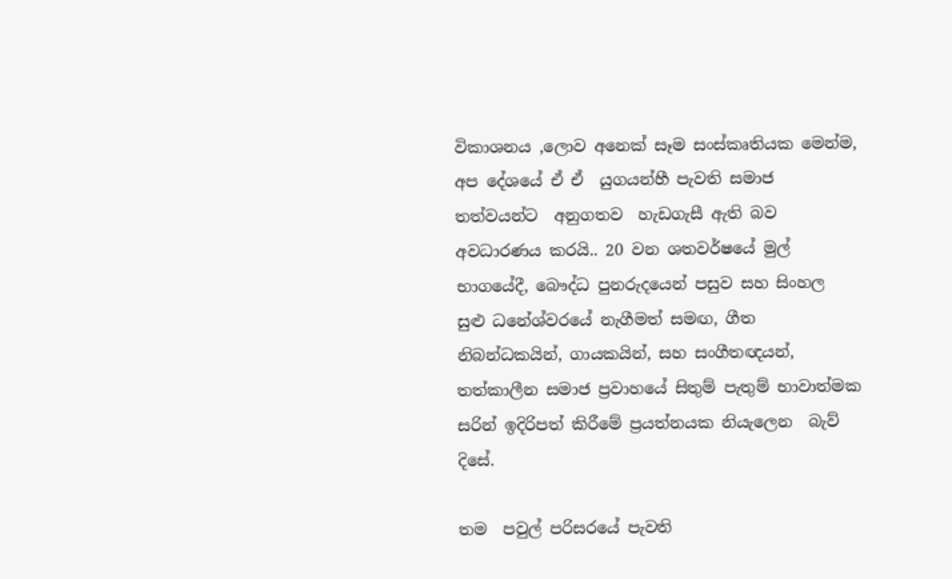විකාශනය ,ලොව අනෙක් සෑම සංස්කෘතියක මෙන්ම, අප දේශයේ ඒ ඒ  යුගයන්හී පැවති සමාජ තත්වයන්ට  අනුගතව  හැඩගැසී ඇති බව අවධාරණය කරයි.. 20 වන ශතවර්ෂයේ මුල් භාගයේදී, බෞද්ධ පුනරුදයෙන් පසුව සහ සිංහල සුළු ධනේශ්වරයේ නැගීමත් සමඟ, ගීත නිබන්ධකයින්, ගායකයින්, සහ සංගීතඥයන්, තත්කාලීන සමාජ ප්‍රවාහයේ සිතුම් පැතුම් භාවාත්මක සරින් ඉදිරිපත් කිරීමේ ප්‍රයත්නයක නියැලෙන  බැව් දිසේ.

තම  පවුල් පරිසරයේ පැවති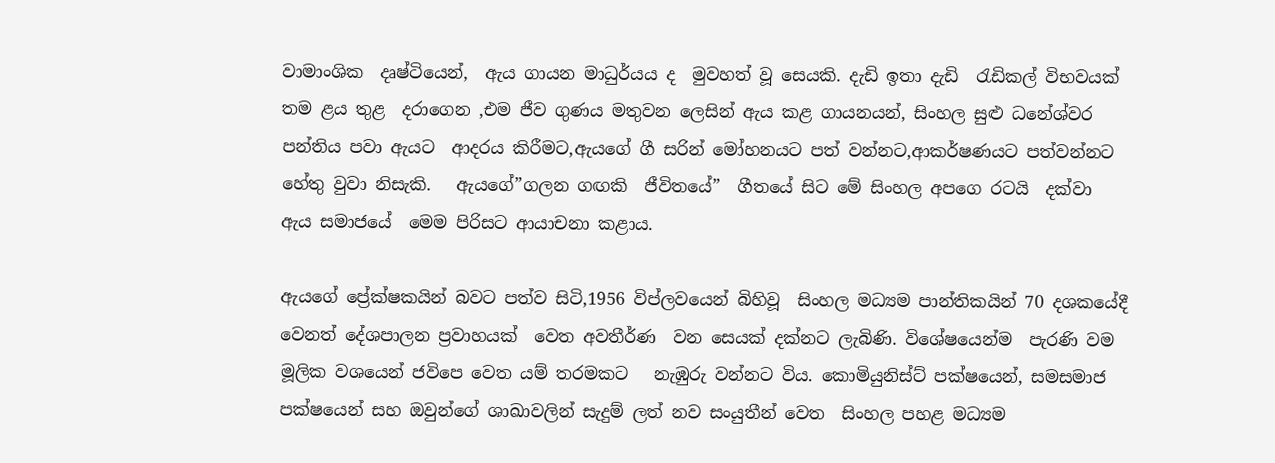වාමාංශික  දෘෂ්ටියෙන්,  ඇය ගායන මාධුර්යය ද  මුවහත් වූ සෙයකි. දැඩි ඉතා දැඩි  රැඩිකල් විභවයක් තම ළය තුළ  දරාගෙන ,එම ජීව ගුණය මතුවන ලෙසින් ඇය කළ ගායනයන්, සිංහල සුළු ධනේශ්වර පන්තිය පවා ඇයට  ආදරය කිරීමට,ඇයගේ ගී සරින් මෝහනයට පත් වන්නට,ආකර්ෂණයට පත්වන්නට හේතු වුවා නිසැකි.   ඇයගේ”ගලන ගඟකි  ජීවිතයේ”  ගීතයේ සිට මේ සිංහල අපගෙ රටයි  දක්වා ඇය සමාජයේ  මෙම පිරිසට ආයාචනා කළාය.

ඇයගේ ප්‍රේක්ෂකයින් බවට පත්ව සිටි,1956 විප්ලවයෙන් බිහිවූ  සිංහල මධ්‍යම පාන්තිකයින් 70 දශකයේදී  වෙනත් දේශපාලන ප්‍රවාහයක්  වෙත අවතීර්ණ  වන සෙයක් දක්නට ලැබිණි. විශේෂයෙන්ම  පැරණි වම මූලික වශයෙන් ජවිපෙ වෙත යම් තරමකට   නැඹුරු වන්නට විය. කොමියුනිස්ට් පක්ෂයෙන්, සමසමාජ පක්ෂයෙන් සහ ඔවුන්ගේ ශාඛාවලින් සැදුම් ලත් නව සංයුතීන් වෙත  සිංහල පහළ මධ්‍යම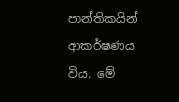පාන්තිකයින්  ආකර්ෂණය විය. මේ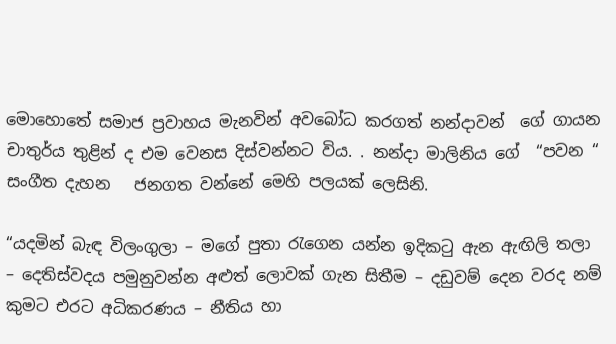මොහොතේ සමාජ ප්‍රවාහය මැනවින් අවබෝධ කරගත් නන්දාවන්  ගේ ගායන චාතුර්ය තුළින් ද එම වෙනස දිස්වන්නට විය. . නන්දා මාලිනිය ගේ  “පවන “ සංගීත දැහන   ජනගත වන්නේ මෙහි පලයක් ලෙසිනි.

“යදමින් බැඳ විලංගුලා – මගේ පුතා රැගෙන යන්න ඉදිකටු ඇන ඇඟිලි තලා – දෙතිස්වදය පමුනුවන්න අළුත් ලොවක් ගැන සිතීම – දඩුවම් දෙන වරද නම් කුමට ‍එරට අධිකරණය – නීතිය හා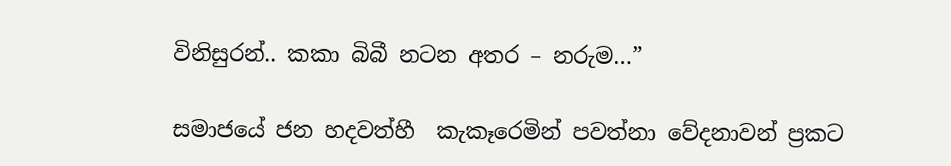විනිසුරන්.. කකා බිබී නටන අතර – නරුම…”

සමාජයේ ජන හදවත්හී  කැකෑරෙමින් පවත්නා වේදනාවන් ප්‍රකට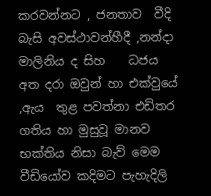කරවන්නට , ජනතාව  වීදි බැසි අවස්ථාවන්හීදී ,නන්දා මාලිනිය ද සිහ    ධජය  අත දරා ඔවුන් හා එක්වුයේ ,ඇය  තුළ පවත්නා එඩිතර ගතිය හා මුසුවූ මානව භක්තිය නිසා බැව් මෙම වීඩියෝව කදිමට පැහැදිලි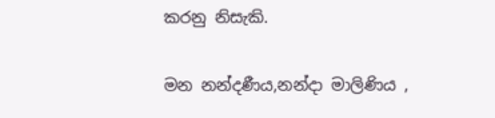කරනු නිසැකි.

මන නන්දණීය,නන්දා මාලිණිය ,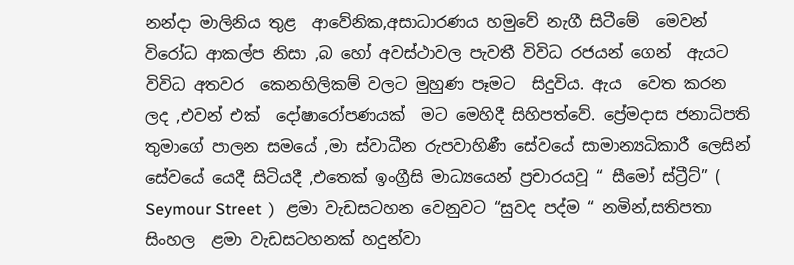නන්දා මාලිනිය තුළ  ආවේනික,අසාධාරණය හමුවේ නැගී සිටීමේ  මෙවන් විරෝධ ආකල්ප නිසා ,බ හෝ අවස්ථාවල පැවතී විවිධ රජයන් ගෙන්  ඇයට විවිධ අතවර  කෙනහිලිකම් වලට මුහුණ පෑමට  සිදුවිය. ඇය  වෙත කරන ලද ,එවන් එක්  දෝෂාරෝපණයක්  මට මෙහිදී සිහිපත්වේ. ප්‍රේමදාස ජනාධිපති තුමාගේ පාලන සමයේ ,මා ස්වාධීන රුපවාහිණී සේවයේ සාමාන්‍යධිකාරී ලෙසින් සේවයේ යෙදී සිටියදී ,එතෙක් ඉංග්‍රීසි මාධ්‍යයෙන් ප්‍රචාරයවූ “ සීමෝ ස්ට්‍රීට්” ( Seymour Street  )   ළමා වැඩසටහන වෙනුවට “සුවද පද්ම “ නමින්,සතිපතා  සිංහල  ළමා වැඩසටහනක් හදුන්වා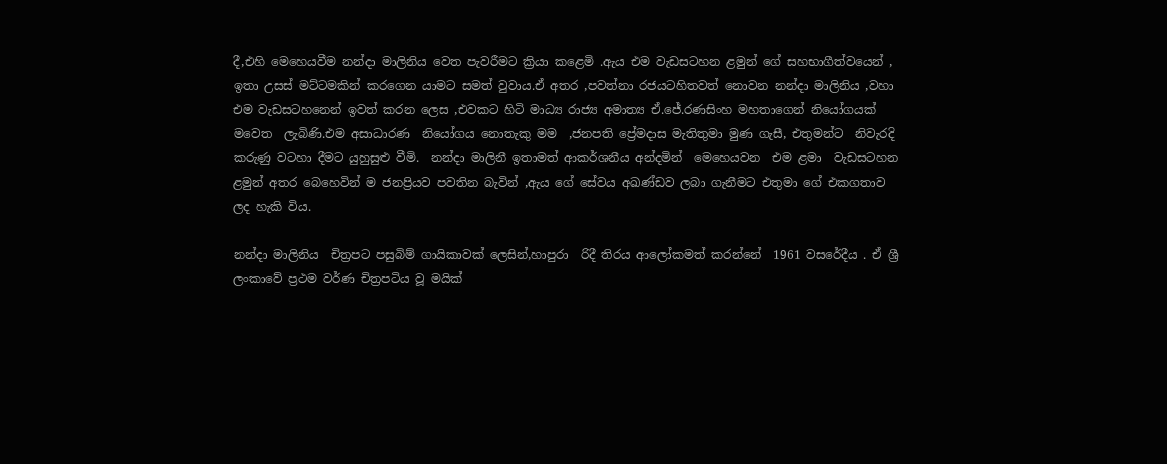දී,එහි මෙහෙයවීම නන්දා මාලිනිය වෙත පැවරීමට ක්‍රියා කළෙමි .ඇය එම වැඩසටහන ළමුන් ගේ සහභාගීත්වයෙන් ,  ඉතා උසස් මට්ටමකින් කරගෙන යාමට සමත් වුවාය.ඒ අතර ,පවත්නා රජයටහිතවත් නොවන නන්දා මාලිනිය ,වහා එම වැඩසටහනෙන් ඉවත් කරන ලෙස ,එවකට හිටි මාධ්‍ය රාජ්‍ය අමාත්‍ය ඒ.ජේ.රණසිංහ මහතාගෙන් නියෝගයක් මවෙත  ලැබිණි.එම අසාධාරණ  නියෝගය නොතැකු මම  ,ජනපති ප්‍රේමදාස මැතිතුමා මුණ ගැසී, එතුමන්ට  නිවැරදි කරුණු වටහා දීමට යුහුසුළු වීමි.  නන්දා මාලිනී ඉතාමත් ආකර්ශනීය අන්දමින්  මෙහෙයවන  එම ළමා  වැඩසටහන ළමුන් අතර බෙහෙවින් ම ජනප්‍රියව පවතින බැවින් ,ඇය ගේ සේවය අඛණ්ඩව ලබා ගැනීමට එතුමා ගේ එකගතාව ලද හැකි විය.

නන්දා මාලිනිය  චිත්‍රපට පසුබිම් ගායිකාවක් ලෙසින්,හාපුරා  රිදී තිරය ආලෝකමත් කරන්නේ  1961 වසරේදීය . ඒ ශ්‍රී ලංකාවේ ප්‍රථම වර්ණ චිත්‍රපටිය වූ මයික්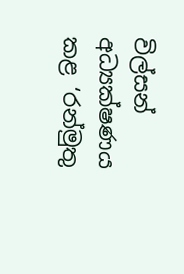විල්සන් අධ්‍යක්ෂණය කළ ‘රන්මුතු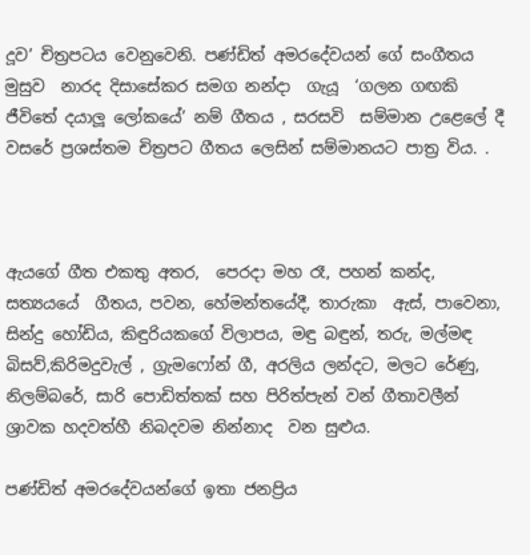දූව’ චිත්‍රපටය වෙනුවෙනි. පණ්ඩිත් අමරදේවයන් ගේ සංගීතය මුසුව  නාරද දිසාසේකර සමග නන්දා  ගැයූ  ‘ගලන ගඟකි ජීවිතේ දයාලූ ලෝකයේ’ නම් ගීතය , සරසවි  සම්මාන උළෙලේ දී  වසරේ ප්‍රශස්තම චිත්‍රපට ගීතය ලෙසින් සම්මානයට පාත්‍ර විය. .



ඇයගේ ගීත එකතු අතර,  පෙරදා මහ රෑ, පහන් කන්ද, සත්‍යයයේ  ගීතය, පවන, හේමන්තයේදී, තාරුකා  ඇස්, පාවෙනා, සින්දු හෝඩිය, කිඳුරියකගේ විලාපය, මඳු බඳුන්, තරු, මල්මඳ බිසව්,කිරිමදුවැල් , ග්‍රැමෆෝන් ගී, අරලිය ලන්දට, මලට රේණු, නිලම්බරේ, සාරි පොඩිත්තක් සහ පිරිත්පැන් වන් ගීතාවලීන් ශ්‍රාවක හදවත්හී නිබදවම නින්නාද  වන සුළුය.

පණ්ඩිත් අමරදේවයන්ගේ ඉතා ජනප්‍රිය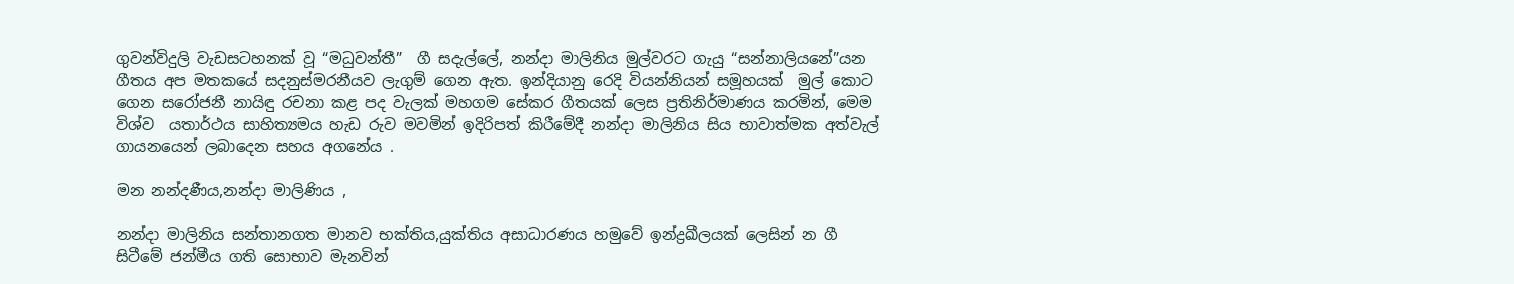ගුවන්විදුලි වැඩසටහනක් වූ “මධුවන්තී”  ගී සදැල්ලේ, නන්දා මාලිනිය මුල්වරට ගැයු “සන්නාලියනේ”යන ගීතය අප මතකයේ සදනුස්මරනීයව ලැගුම් ගෙන ඇත. ඉන්දියානු රෙදි වියන්නියන් සමූහයක්  මුල් කොට ගෙන සරෝජනී නායිඳු රචනා කළ පද වැලක් මහගම සේකර ගීතයක් ලෙස ප්‍රතිනිර්මාණය කරමින්, මෙම විශ්ව  යතාර්ථය සාහිත්‍යමය හැඩ රුව මවමින් ඉදිරිපත් කිරීමේදී නන්දා මාලිනිය සිය භාවාත්මක අත්වැල් ගායනයෙන් ලබාදෙන සහය අගනේය .

මන නන්දණීය,නන්දා මාලිණිය ,

නන්දා මාලිනිය සන්තානගත මානව භක්තිය,යුක්තිය අසාධාරණය හමුවේ ඉන්ද්‍රඛීලයක් ලෙසින් න ගී සිටීමේ ජන්මීය ගති සොභාව මැනවින්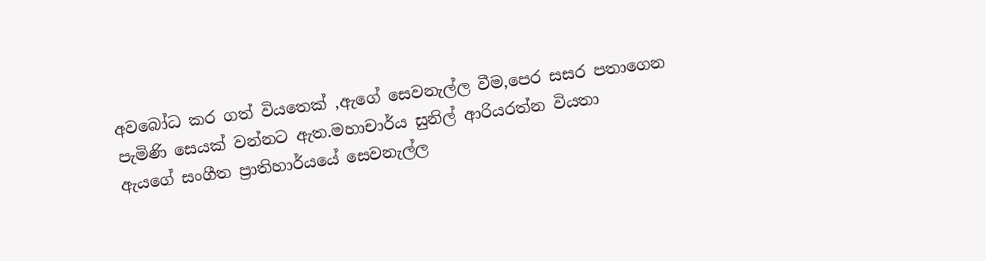අවබෝධ කර ගත් වියතෙක් ,ඇගේ සෙවනැල්ල වීම,පෙර සසර පතාගෙන පැමිණි සෙයක් වන්නට ඇත.මහාචාර්ය සුනිල් ආරියරත්න වියතා       ඇයගේ සංගීත ප්‍රාතිහාර්යයේ සෙවනැල්ල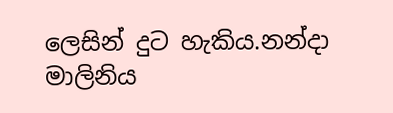ලෙසින් දුට හැකිය.නන්දා මාලිනිය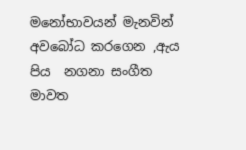මනෝභාවයන් මැනවින් අවබෝධ කරගෙන ,ඇය  පිය  නගනා සංගීත මාවත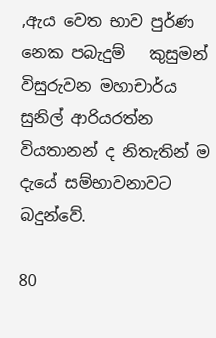,ඇය වෙත භාව පුර්ණ නෙක පබැදුම්   කුසුමන් විසුරුවන මහාචාර්ය සුනිල් ආරියරත්න වියතානන් ද නිතැතින් ම දැයේ සම්භාවනාවට බදුන්වේ.

80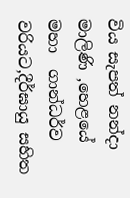විය සැපත් නන්දා මාලිණි ,හෙළයේ මහා  ගාන්ධර්ව වරියට,දීර්ඝායු සහිත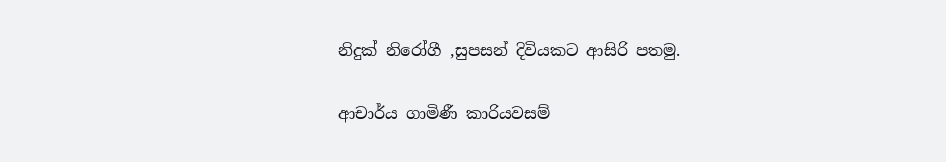නිදුක් නිරෝගී ,සුපසන් දිවියකට ආසිරි පතමු.

ආචාර්ය ගාමිණී කාරියවසම්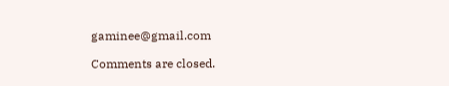gaminee@gmail.com

Comments are closed.